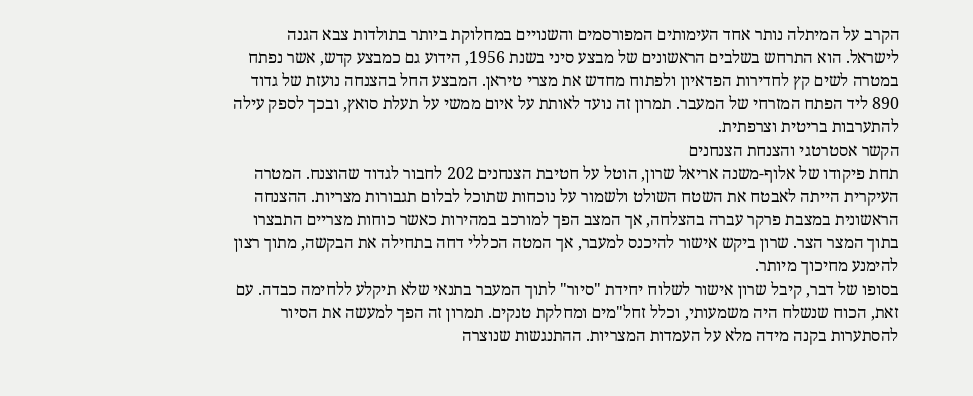הקרב על המיתלה נותר אחד העימותים המפורסמים והשנויים במחלוקת ביותר בתולדות צבא הגנה לישראל. הוא התרחש בשלבים הראשונים של מבצע סיני בשנת 1956, הידוע גם כמבצע קדש, אשר נפתח במטרה לשים קץ לחדירות הפדאיון ולפתוח מחדש את מצרי טיראן. המבצע החל בהצנחה נועזת של גדוד 890 ליד הפתח המזרחי של המעבר. תמרון זה נועד לאותת על איום ממשי על תעלת סואץ, ובכך לספק עילה להתערבות בריטית וצרפתית.
הקשר אסטרטגי והצנחת הצנחנים
תחת פיקודו של אלוף-משנה אריאל שרון, הוטל על חטיבת הצנחנים 202 לחבור לגדוד שהוצנח. המטרה העיקרית הייתה לאבטח את השטח השולט ולשמור על נוכחות שתוכל לבלום תגבורות מצריות. ההצנחה הראשונית במצבת פרקר עברה בהצלחה, אך המצב הפך למורכב במהירות כאשר כוחות מצריים התבצרו בתוך המצר הצר. שרון ביקש אישור להיכנס למעבר, אך המטה הכללי דחה בתחילה את הבקשה, מתוך רצון להימנע מחיכוך מיותר.
בסופו של דבר, קיבל שרון אישור לשלוח יחידת "סיור" לתוך המעבר בתנאי שלא תיקלע ללחימה כבדה. עם זאת, הכוח שנשלח היה משמעותי, וכלל זחל"מים ומחלקת טנקים. תמרון זה הפך למעשה את הסיור להסתערות בקנה מידה מלא על העמדות המצריות. ההתנגשות שנוצרה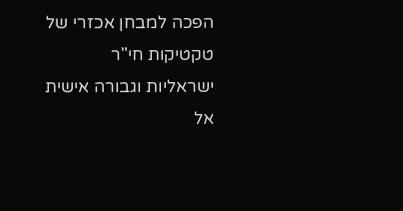הפכה למבחן אכזרי של טקטיקות חי"ר ישראליות וגבורה אישית אל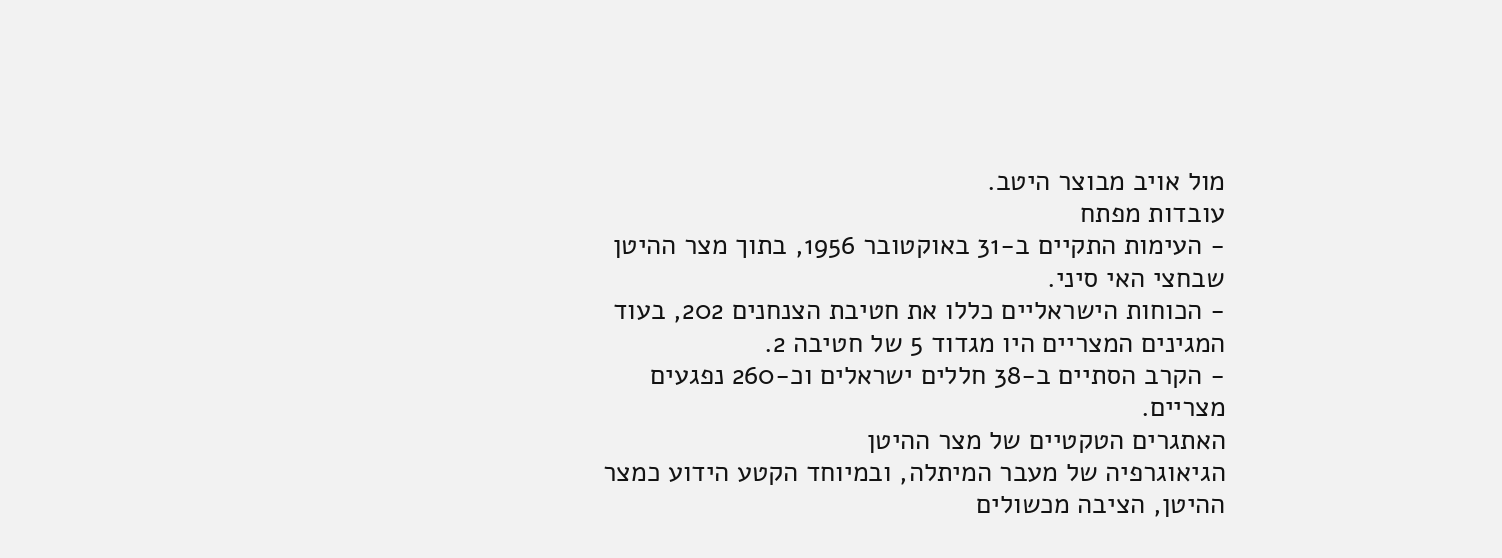מול אויב מבוצר היטב.
עובדות מפתח
- העימות התקיים ב-31 באוקטובר 1956, בתוך מצר ההיטן שבחצי האי סיני.
- הכוחות הישראליים כללו את חטיבת הצנחנים 202, בעוד המגינים המצריים היו מגדוד 5 של חטיבה 2.
- הקרב הסתיים ב-38 חללים ישראלים וכ-260 נפגעים מצריים.
האתגרים הטקטיים של מצר ההיטן
הגיאוגרפיה של מעבר המיתלה, ובמיוחד הקטע הידוע כמצר ההיטן, הציבה מכשולים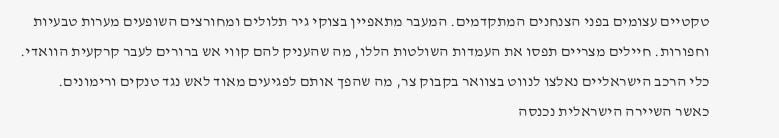טקטיים עצומים בפני הצנחנים המתקדמים. המעבר מתאפיין בצוקי גיר תלולים ומחורצים השופעים מערות טבעיות וחפורות. חיילים מצריים תפסו את העמדות השולטות הללו, מה שהעניק להם קווי אש ברורים לעבר קרקעית הוואדי. כלי הרכב הישראליים נאלצו לנווט בצוואר בקבוק צר, מה שהפך אותם לפגיעים מאוד לאש נגד טנקים ורימונים.
כאשר השיירה הישראלית נכנסה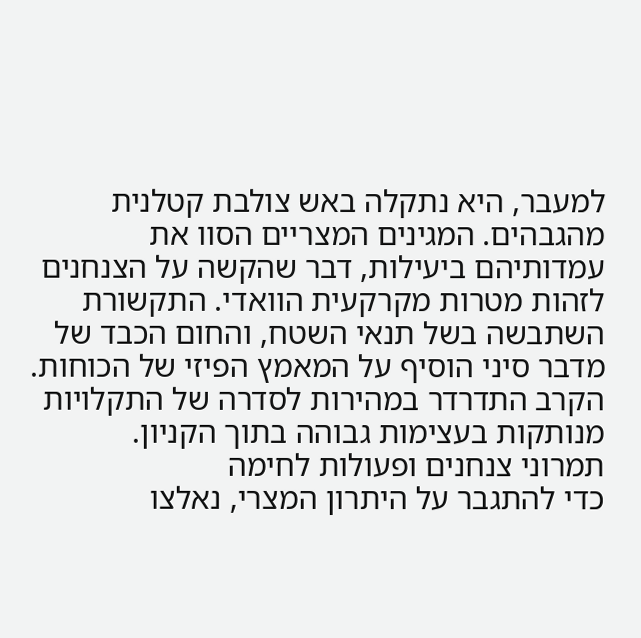למעבר, היא נתקלה באש צולבת קטלנית מהגבהים. המגינים המצריים הסוו את עמדותיהם ביעילות, דבר שהקשה על הצנחנים לזהות מטרות מקרקעית הוואדי. התקשורת השתבשה בשל תנאי השטח, והחום הכבד של מדבר סיני הוסיף על המאמץ הפיזי של הכוחות. הקרב התדרדר במהירות לסדרה של התקלויות מנותקות בעצימות גבוהה בתוך הקניון.
תמרוני צנחנים ופעולות לחימה
כדי להתגבר על היתרון המצרי, נאלצו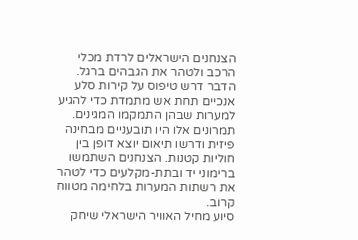הצנחנים הישראלים לרדת מכלי הרכב ולטהר את הגבהים ברגל. הדבר דרש טיפוס על קירות סלע אנכיים תחת אש מתמדת כדי להגיע למערות שבהן התמקמו המגינים. תמרונים אלו היו תובעניים מבחינה פיזית ודרשו תיאום יוצא דופן בין חוליות קטנות. הצנחנים השתמשו ברימוני יד ובתת-מקלעים כדי לטהר את רשתות המערות בלחימה מטווח קרוב.
סיוע מחיל האוויר הישראלי שיחק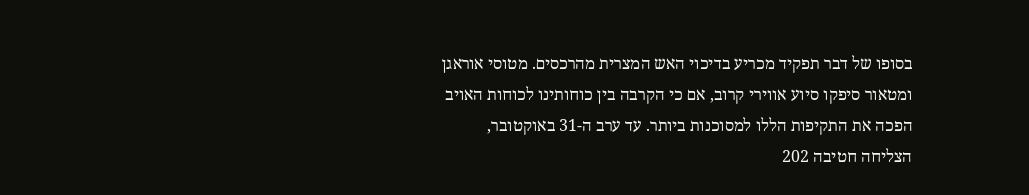בסופו של דבר תפקיד מכריע בדיכוי האש המצרית מהרכסים. מטוסי אוראגן ומטאור סיפקו סיוע אווירי קרוב, אם כי הקרבה בין כוחותינו לכוחות האויב הפכה את התקיפות הללו למסוכנות ביותר. עד ערב ה-31 באוקטובר, הצליחה חטיבה 202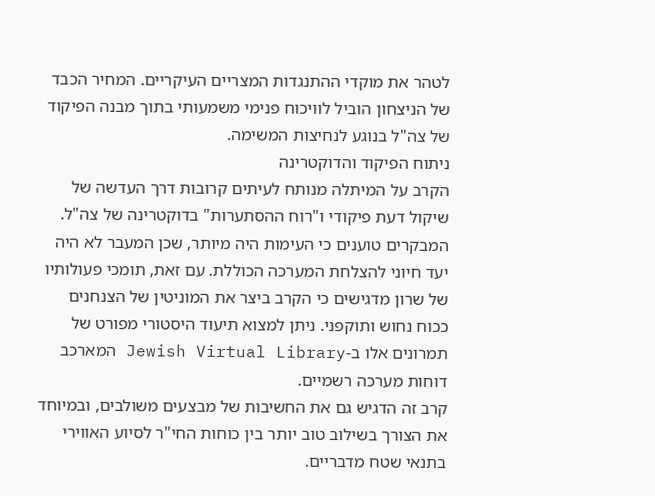לטהר את מוקדי ההתנגדות המצריים העיקריים. המחיר הכבד של הניצחון הוביל לוויכוח פנימי משמעותי בתוך מבנה הפיקוד של צה"ל בנוגע לנחיצות המשימה.
ניתוח הפיקוד והדוקטרינה
הקרב על המיתלה מנותח לעיתים קרובות דרך העדשה של שיקול דעת פיקודי ו"רוח ההסתערות" בדוקטרינה של צה"ל. המבקרים טוענים כי העימות היה מיותר, שכן המעבר לא היה יעד חיוני להצלחת המערכה הכוללת. עם זאת, תומכי פעולותיו של שרון מדגישים כי הקרב ביצר את המוניטין של הצנחנים ככוח נחוש ותוקפני. ניתן למצוא תיעוד היסטורי מפורט של תמרונים אלו ב-Jewish Virtual Library המארכב דוחות מערכה רשמיים.
קרב זה הדגיש גם את החשיבות של מבצעים משולבים, ובמיוחד את הצורך בשילוב טוב יותר בין כוחות החי"ר לסיוע האווירי בתנאי שטח מדבריים.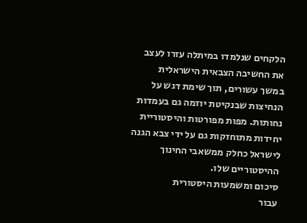הלקחים שנלמדו במיתלה עזרו לעצב את החשיבה הצבאית הישראלית במשך עשורים, תוך שימת דגש על הנחיצות שבנקיטת יוזמה גם בעמדות נחותות. מפות מפורטות והיסטוריית יחידות מתוחזקות גם על ידי צבא הגנה לישראל כחלק ממשאבי החינוך ההיסטוריים שלו.
סיכום ומשמעות היסטורית
עבור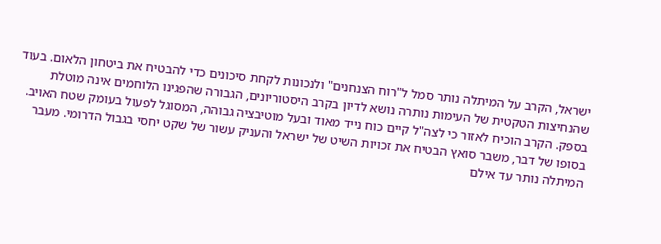ישראל, הקרב על המיתלה נותר סמל ל"רוח הצנחנים" ולנכונות לקחת סיכונים כדי להבטיח את ביטחון הלאום. בעוד שהנחיצות הטקטית של העימות נותרה נושא לדיון בקרב היסטוריונים, הגבורה שהפגינו הלוחמים אינה מוטלת בספק. הקרב הוכיח לאזור כי לצה"ל קיים כוח נייד מאוד ובעל מוטיבציה גבוהה, המסוגל לפעול בעומק שטח האויב.
בסופו של דבר, משבר סואץ הבטיח את זכויות השיט של ישראל והעניק עשור של שקט יחסי בגבול הדרומי. מעבר המיתלה נותר עד אילם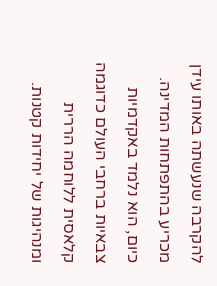להקרבה שנעשתה באותו עידן מכריע בהתפתחות המדינה. כיום, הוא נלמד באקדמיות צבאיות ברחבי העולם כדוגמה קלאסית ללוחמה הררית ומנהיגות של יחידות קטנות.